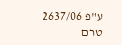ע"פ 2637/06
טרם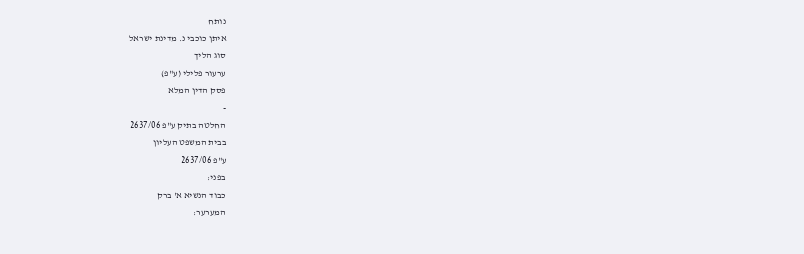נותח
איתן כוכבי נ. מדינת ישראל
סוג הליך
ערעור פלילי (ע"פ)
פסק הדין המלא
-
החלטה בתיק ע"פ 2637/06
בבית המשפט העליון
ע"פ 2637/06
בפני:
כבוד הנשיא א' ברק
המערער: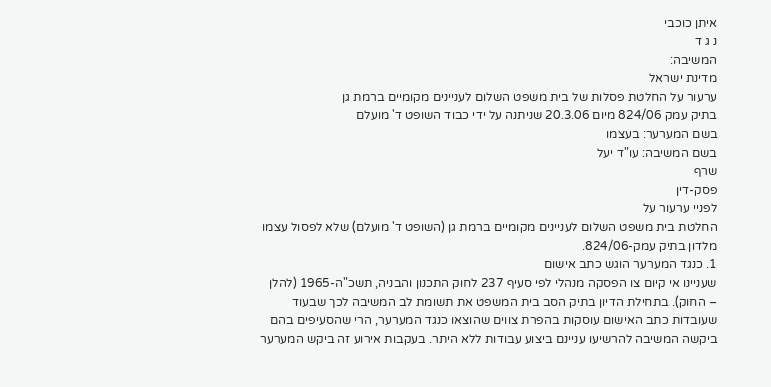איתן כוכבי
נ ג ד
המשיבה:
מדינת ישראל
ערעור על החלטת פסלות של בית משפט השלום לעניינים מקומיים ברמת גן
בתיק עמק 824/06 מיום 20.3.06 שניתנה על ידי כבוד השופט ד' מועלם
בשם המערער: בעצמו
בשם המשיבה: עו"ד יעל
שרף
פסק-דין
לפניי ערעור על
החלטת בית משפט השלום לעניינים מקומיים ברמת גן (השופט ד' מועלם) שלא לפסול עצמו
מלדון בתיק עמק-824/06.
1. כנגד המערער הוגש כתב אישום
שעניינו אי קיום צו הפסקה מנהלי לפי סעיף 237 לחוק התכנון והבניה, תשכ"ה-1965 (להלן
– החוק). בתחילת הדיון בתיק הסב בית המשפט את תשומת לב המשיבה לכך שבעוד
שעובדות כתב האישום עוסקות בהפרת צווים שהוצאו כנגד המערער, הרי שהסעיפים בהם
ביקשה המשיבה להרשיעו עניינם ביצוע עבודות ללא היתר. בעקבות אירוע זה ביקש המערער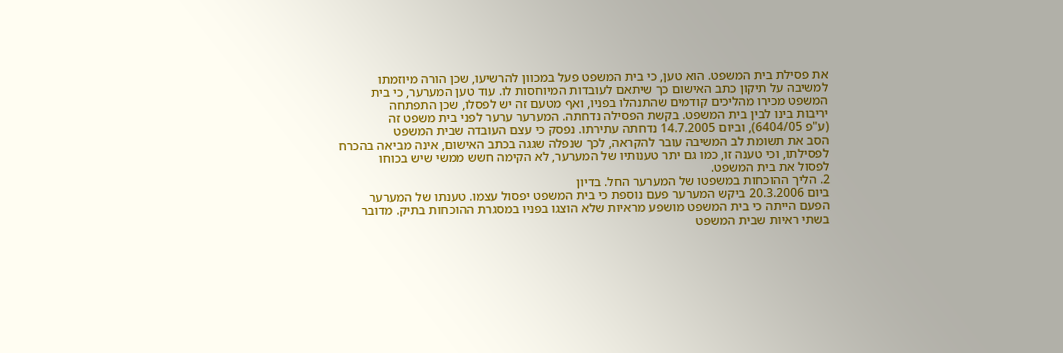את פסילת בית המשפט. הוא טען, כי בית המשפט פעל במכוון להרשיעו, שכן הורה מיוזמתו
למשיבה על תיקון כתב האישום כך שיתאם לעובדות המיוחסות לו. עוד טען המערער, כי בית
המשפט מכירו מהליכים קודמים שהתנהלו בפניו, ואף מטעם זה יש לפסלו, שכן התפתחה
יריבות בינו לבין בית המשפט. בקשת הפסילה נדחתה. המערער ערער לפני בית משפט זה
(ע"פ 6404/05), וביום 14.7.2005 נדחתה עתירתו. נפסק כי עצם העובדה שבית המשפט
הסב את תשומת לב המשיבה עובר להקראה, לכך שנפלה שגגה בכתב האישום, אינה מביאה בהכרח
לפסילתו, וכי טענה זו, כמו גם יתר טענותיו של המערער, לא הקימה חשש ממשי שיש בכוחו
לפסול את בית המשפט.
2. הליך ההוכחות במשפטו של המערער החל. בדיון
ביום 20.3.2006 ביקש המערער פעם נוספת כי בית המשפט יפסול עצמו. טענתו של המערער
הפעם הייתה כי בית המשפט מושפע מראיות שלא הוצגו בפניו במסגרת ההוכחות בתיק. מדובר
בשתי ראיות שבית המשפט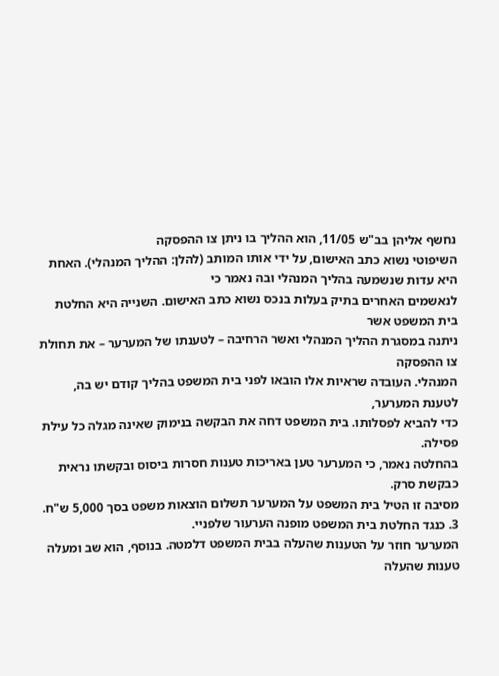נחשף אליהן בב"ש 11/05, הוא ההליך בו ניתן צו ההפסקה
השיפוטי נשוא כתב האישום, על ידי אותו המותב (להלן: ההליך המנהלי). האחת היא עדות שנשמעה בהליך המנהלי ובה נאמר כי
לנאשמים האחרים בתיק בעלות בנכס נשוא כתב האישום. השנייה היא החלטת בית המשפט אשר
ניתנה במסגרת ההליך המנהלי ואשר הרחיבה – לטענתו של המערער – את תחולת צו ההפסקה
המנהלי. העובדה שראיות אלו הובאו לפני בית המשפט בהליך קודם יש בה, לטענת המערער,
כדי להביא לפסלותו. בית המשפט דחה את הבקשה בנימוק שאינה מגלה כל עילת פסילה.
בהחלטה נאמר, כי המערער טען באריכות טענות חסרות ביסוס ובקשתו נראית כבקשת סרק.
מסיבה זו הטיל בית המשפט על המערער תשלום הוצאות משפט בסך 5,000 ש"ח.
3. כנגד החלטת בית המשפט מופנה הערעור שלפניי.
המערער חוזר על הטענות שהעלה בבית המשפט דלמטה. בנוסף, הוא שב ומעלה טענות שהעלה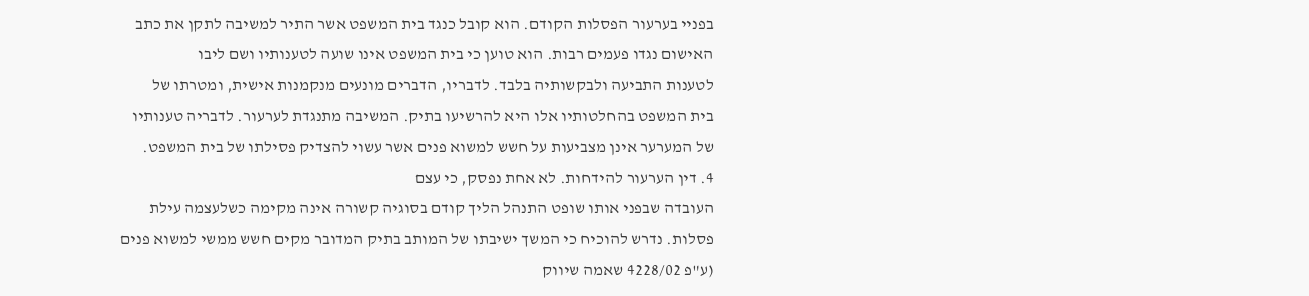בפניי בערעור הפסלות הקודם. הוא קובל כנגד בית המשפט אשר התיר למשיבה לתקן את כתב
האישום נגדו פעמים רבות. הוא טוען כי בית המשפט אינו שועה לטענותיו ושם ליבו
לטענות התביעה ולבקשותיה בלבד. לדבריו, הדברים מונעים מנקמנות אישית, ומטרתו של
בית המשפט בהחלטותיו אלו היא להרשיעו בתיק. המשיבה מתנגדת לערעור. לדבריה טענותיו
של המערער אינן מצביעות על חשש למשוא פנים אשר עשוי להצדיק פסילתו של בית המשפט.
4. דין הערעור להידחות. לא אחת נפסק, כי עצם
העובדה שבפני אותו שופט התנהל הליך קודם בסוגיה קשורה אינה מקימה כשלעצמה עילת
פסלות. נדרש להוכיח כי המשך ישיבתו של המותב בתיק המדובר מקים חשש ממשי למשוא פנים
(ע"פ 4228/02 שאמה שיווק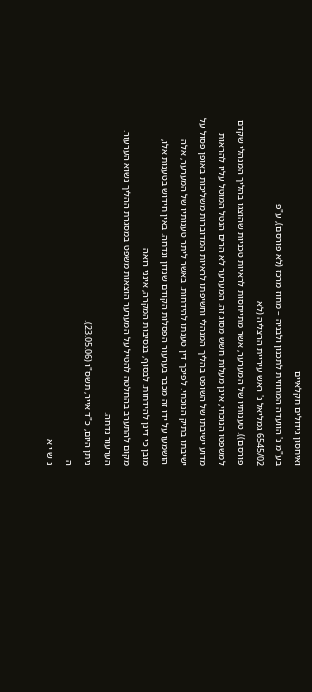ואיחסון גידולים חקלאיים
בע"מ נ' הוועדה המחוזית לתכנון ולבניה – מחוז מרכז (לא פורסם), ע"פ
6545/02 גמליאל נ' ראש עיריית הרצליה (לא
פורסם)). טענותיו של המערער, אשר מתייחסות לראיות טכניות שהוצגו בהליך המנהלי שקדם
למשפטו הנוכחי, אינן מעלות חשש מסוג זה. המערער לא הרים הנטל המוטל עליו להראות
מדוע ישיבתו של השופט בהליך המנהלי וחשיפתו לראיות המדוברות משליכות באופן פסול על
ישיבתו בתיק הנוכחי. לפיכך דין טענתו להידחות. באשר ליתר טענותיו של המערער, אלה
הושמעו על ידו זה מכבר בערעור הפסלות הקודם שנדון ונדחה. באין חידוש בטענות אלו,
מובן כי דינן להידחות. לבסוף, בנסיבות המקרה, אינני רואה
מקום להתערב בהחלטה להטיל על המערער הוצאות משפט במסגרת ההליך נשוא הערעור.
הערעור נדחה.
ניתן היום, כ"ד אייר, תשס"ו (23.05.06).
ה
נ ש י א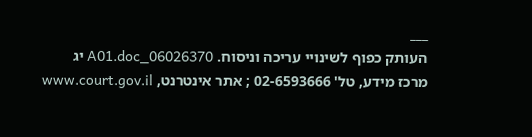___
העותק כפוף לשינויי עריכה וניסוח. 06026370_A01.doc יג
מרכז מידע, טל' 02-6593666 ; אתר אינטרנט, www.court.gov.il